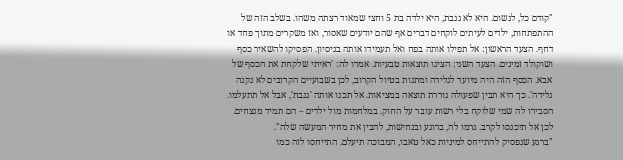"קודם כל, לנשום. היא לא גנבת, היא ילדה בת 5 וחצי שמאוד רצתה משהו. בשלב הזה של ההתפתחות, ילדים לעיתים לוקחים דברים אף שהם יודעים שאסור, ואז משקרים מתוך פחד או דחף. הצעד הראשון: אל תפילו אותה בפח ואל תעמידו אותה בניסיון. הפסיקו להשאיר כסף ושוקולד זמינים. הצעד השני: הציגו תוצאות טבעיות. אמרו לה: 'ראיתי שלקחת את הכסף של אבא. הכסף הזה היה מיועד לגלידה ומתנות בטיול הקרוב, לכן בשבועיים הקרובים לא נקנה גלידה'. כך היא תבין שפעולה גוררת תוצאה במציאות. אל תכנו אותה 'גנבת', אבל אל תתעלמו. הסבירו לה שמי שלוקח בלי רשות עובר על החוק. במלחמות מול ילדים – הם תמיד מנצחים. לכן אל תיכנסו לקרב. גרמו לה, ברוגע ובנחישות, להבין את מחיר המעשה שלה".
"ברגע שנפסיק להתייחס למיניות כאל טאבו, המבוכה תיעלם. התייחסו לזה כמו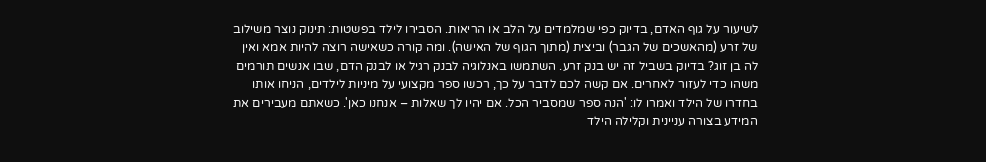לשיעור על גוף האדם, בדיוק כפי שמלמדים על הלב או הריאות. הסבירו לילד בפשטות: תינוק נוצר משילוב של זרע (מהאשכים של הגבר) וביצית (מתוך הגוף של האישה). ומה קורה כשאישה רוצה להיות אמא ואין לה בן זוג? בדיוק בשביל זה יש בנק זרע. השתמשו באנלוגיה לבנק רגיל או לבנק הדם, שבו אנשים תורמים משהו כדי לעזור לאחרים. אם קשה לכם לדבר על כך, רכשו ספר מקצועי על מיניות לילדים, הניחו אותו בחדרו של הילד ואמרו לו: 'הנה ספר שמסביר הכל. אם יהיו לך שאלות – אנחנו כאן'. כשאתם מעבירים את המידע בצורה עניינית וקלילה הילד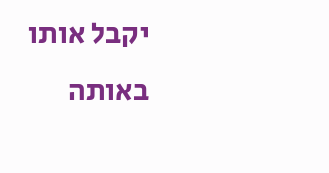יקבל אותו באותה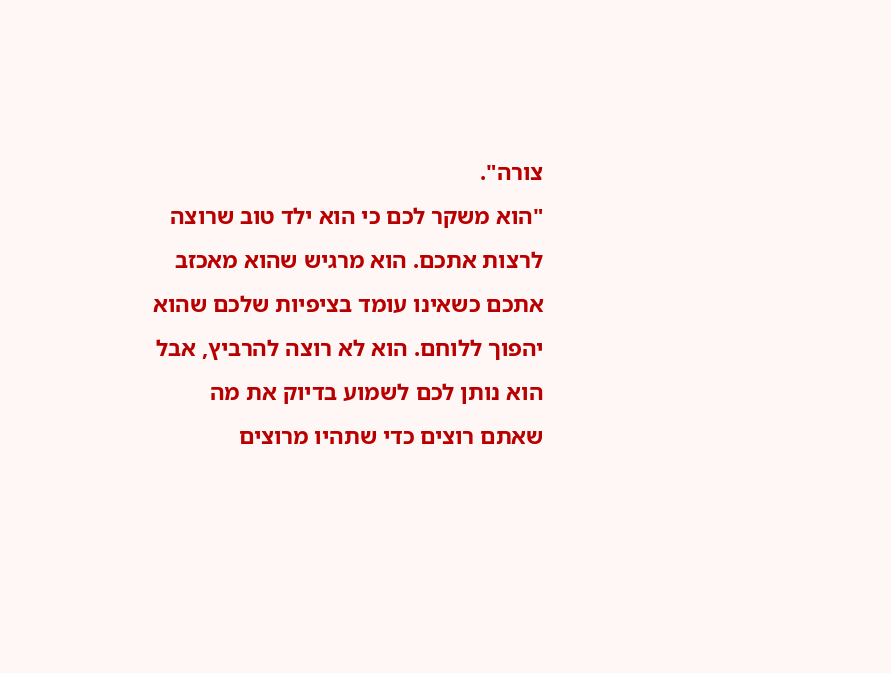צורה".
"הוא משקר לכם כי הוא ילד טוב שרוצה לרצות אתכם. הוא מרגיש שהוא מאכזב אתכם כשאינו עומד בציפיות שלכם שהוא יהפוך ללוחם. הוא לא רוצה להרביץ, אבל הוא נותן לכם לשמוע בדיוק את מה שאתם רוצים כדי שתהיו מרוצים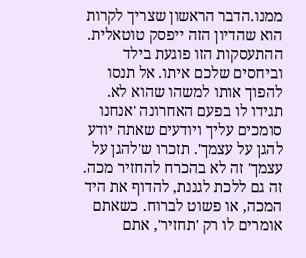ממנו.הדבר הראשון שצריך לקרות הוא שהדיון הזה ייפסק טוטאלית. ההתעסקות הזו פוגעת בילד וביחסים שלכם איתו. אל תנסו להפוך אותו למשהו שהוא לא. תגידו לו בפעם האחרונה 'אנחנו סומכים עליך ויודעים שאתה יודע להגן על עצמך'. תזכרו ש'להגן על עצמך' זה לא בהכרח להחזיר מכה. זה גם ללכת לגננת, להדוף את היד המכה, או פשוט לברוח. כשאתם אומרים לו רק 'תחזיר', אתם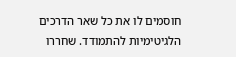חוסמים לו את כל שאר הדרכים הלגיטימיות להתמודד. שחררו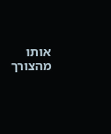אותו מהצורך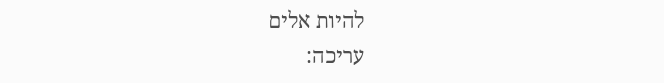להיות אלים
עריכה: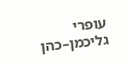עופרי גליכמן–כהן